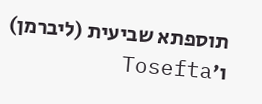תוספתא שביעית (ליברמן) ו׳Tosefta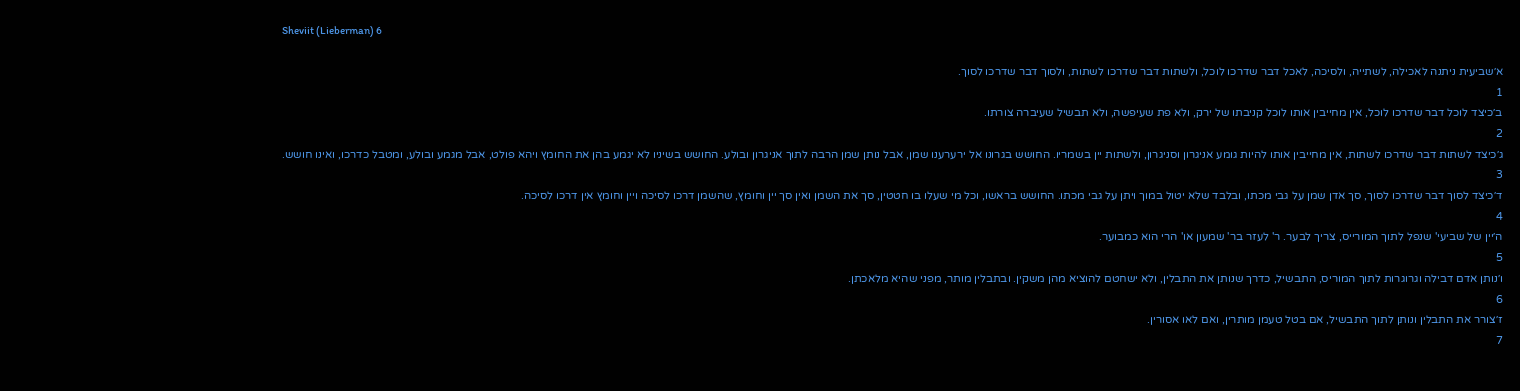Sheviit (Lieberman) 6

א׳שביעית ניתנה לאכילה, לשתייה, ולסיכה, לאכל דבר שדרכו לוכל, ולשתות דבר שדרכו לשתות, ולסוך דבר שדרכו לסוך.
1
ב׳כיצד לוכל דבר שדרכו לוכל, אין מחייבין אותו לוכל קניבתו של ירק, ולא פת שעיפשה, ולא תבשיל שעיברה צורתו.
2
ג׳כיצד לשתות דבר שדרכו לשתות, אין מחייבין אותו להיות גומע אניגרון וסניגרון, ולשתות יין בשמריו. החושש בגרונו אל ירערענו שמן, אבל נותן שמן הרבה לתוך אניגרון ובולע. החושש בשיניו לא יגמע בהן את החומץ ויהא פולט, אבל מגמע ובולע, ומטבל כדרכו, ואינו חושש.
3
ד׳כיצד לסוך דבר שדרכו לסוך, סך אדן שמן על גבי מכתו, ובלבד שלא יטול במוך ויתן על גבי מכתו. החושש בראשו, וכל מי שעלו בו חטטין, סך את השמן ואין סך יין וחומץ, שהשמן דרכו לסיכה ויין וחומץ אין דרכו לסיכה.
4
ה׳יין של שביעי' שנפל לתוך המורייס, צריך לבער. ר' לעזר בר' שמעון או' הרי הוא כמבוער.
5
ו׳נותן אדם דבילה וגרוגרות לתוך המוריס, התבשיל, כדרך שנותן את התבלין, ולא ישחטם להוציא מהן משקין. ובתבלין מותר, מפני שהיא מלאכתן.
6
ז׳צורר את התבלין ונותן לתוך התבשיל, אם בטל טעמן מותרין, ואם לאו אסורין.
7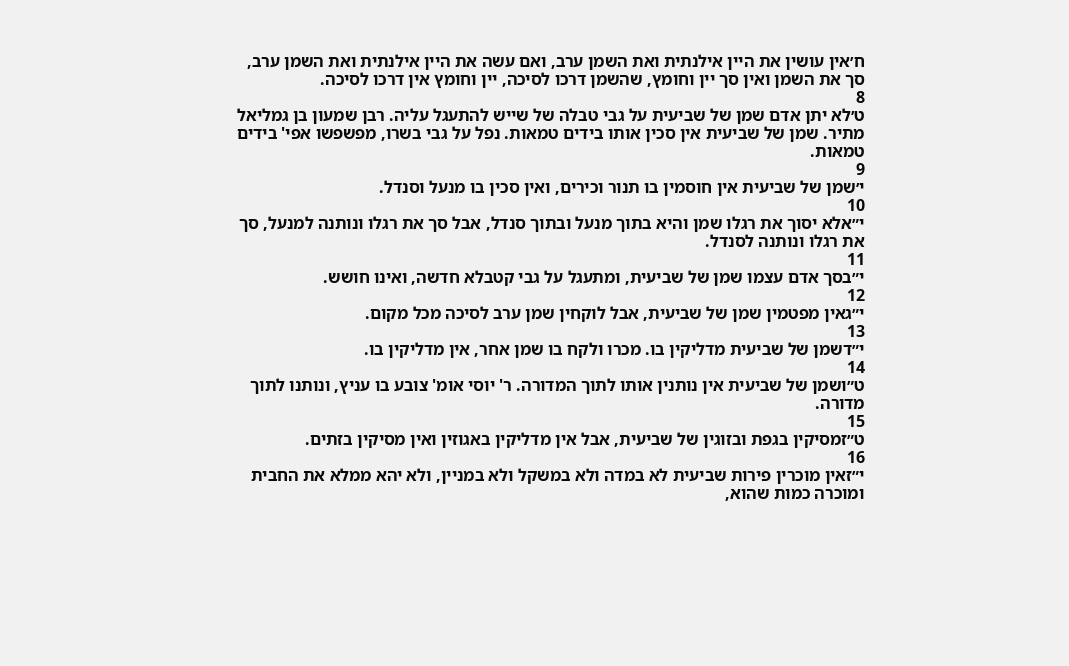ח׳אין עושין את היין אילנתית ואת השמן ערב, ואם עשה את היין אילנתית ואת השמן ערב, סך את השמן ואין סך יין וחומץ, שהשמן דרכו לסיכה, יין וחומץ אין דרכו לסיכה.
8
ט׳לא יתן אדם שמן של שביעית על גבי טבלה של שייש להתעגל עליה. רבן שמעון בן גמליאל מתיר. שמן של שביעית אין סכין אותו בידים טמאות. נפל על גבי בשרו, מפשפשו אפי' בידים טמאות.
9
י׳שמן של שביעית אין חוסמין בו תנור וכירים, ואין סכין בו מנעל וסנדל.
10
י״אלא יסוך את רגלו שמן והיא בתוך מנעל ובתוך סנדל, אבל סך את רגלו ונותנה למנעל, סך את רגלו ונותנה לסנדל.
11
י״בסך אדם עצמו שמן של שביעית, ומתעגל על גבי קטבלא חדשה, ואינו חושש.
12
י״גאין מפטמין שמן של שביעית, אבל לוקחין שמן ערב לסיכה מכל מקום.
13
י״דשמן של שביעית מדליקין בו. מכרו ולקח בו שמן אחר, אין מדליקין בו.
14
ט״ושמן של שביעית אין נותנין אותו לתוך המדורה. ר' יוסי אומ' צובע בו עניץ, ונותנו לתוך מדורה.
15
ט״זמסיקין בגפת ובזוגין של שביעית, אבל אין מדליקין באגוזין ואין מסיקין בזתים.
16
י״זאין מוכרין פירות שביעית לא במדה ולא במשקל ולא במניין, ולא יהא ממלא את החבית ומוכרה כמות שהוא,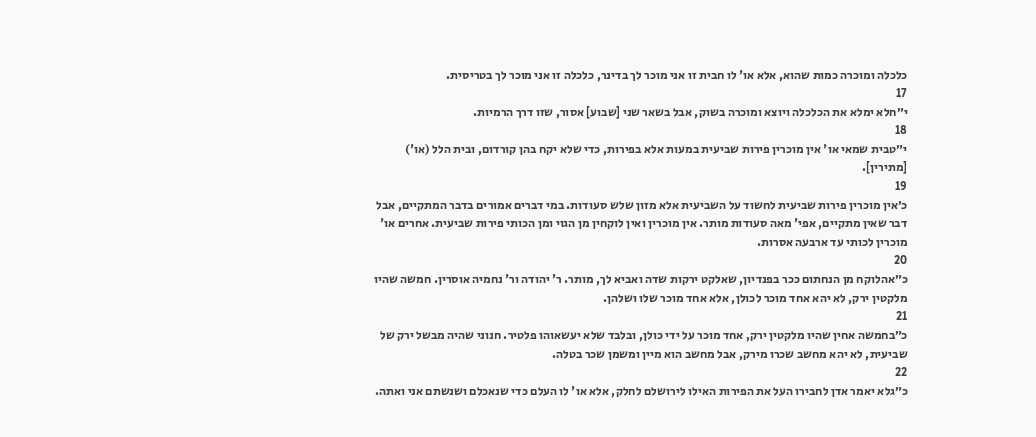כלכלה ומוכרה כמות שהוא, אלא או' לו חבית זו אני מוכר לך בדינר, כלכלה זו אני מוכר לך בטריסית.
17
י״חלא ימלא את הכלכלה ויוצא ומוכרה בשוק, אבל בשאר שני [שבוע] אסור, שזו דרך הרמיות.
18
י״טבית שמאי או' אין מוכרין פירות שביעית במעות אלא בפירות, כדי שלא יקח בהן קורדום, ובית הלל (או') [מתירין].
19
כ׳אין מוכרין פירות שביעית לחשוד על השביעית אלא מזון שלש סעודות. במי דברים אמורים בדבר המתקיים, אבל דבר שאין מתקיים, אפי' מאה סעודות מותר. אין מוכרין ואין לוקחין מן הגוי ומן הכותי פירות שביעית. אחרים או' מוכרין לכותי עד ארבעה אסרות.
20
כ״אהלוקח מן הנחתום ככר בפנדיון, שאלקט ירקות שדה ואביא לך, מותר. ר' יהודה ור' נחמיה אוסרין. חמשה שהיו מלקטין ירק, לא יהא אחד מוכר לכולן, אלא אחד מוכר שלו ושלהן.
21
כ״בחמשה אחין שהיו מלקטין ירק, אחד מוכר על ידי כולן, ובלבד שלא יעשאוהו פלטיר. חנוני שהיה מבשל ירק של שביעית, לא יהא מחשב שכרו מירק, אבל מחשב הוא מיין ומשמן שכר בטלה.
22
כ״גלא יאמר אדן לחבירו העל את הפירות האילו לירושלם לחלק, אלא או' לו העלם כדי שנאכלם ושנשתם אני ואתה.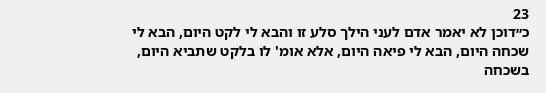23
כ״דוכן לא יאמר אדם לעני הילך סלע זו והבא לי לקט היום, הבא לי שכחה היום, הבא לי פיאה היום, אלא אומ' לו בלקט שתביא היום, בשכחה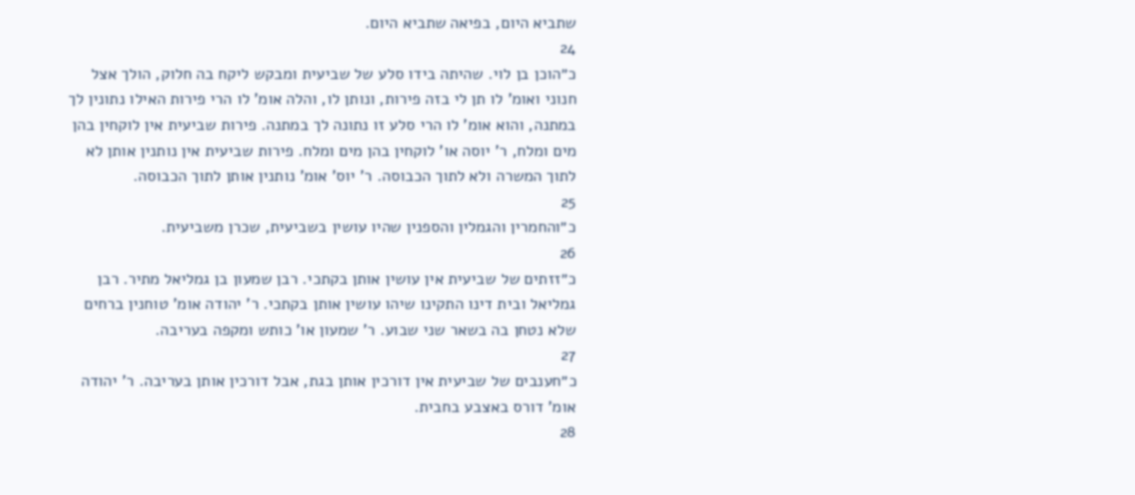שתביא היום, בפיאה שתביא היום.
24
כ״הוכן בן לוי. שהיתה בידו סלע של שביעית ומבקש ליקח בה חלוק, הולך אצל חנוני ואומ' לו תן לי בזה פירות, ונותן לו, והלה אומ' לו הרי פירות האילו נתונין לך במתנה, והוא אומ' לו הרי סלע זו נתונה לך במתנה. פירות שביעית אין לוקחין בהן מים ומלח, ר' יוסה או' לוקחין בהן מים ומלח. פירות שביעית אין נותנין אותן לא לתוך המשרה ולא לתוך הכבוסה. ר' יוס' אומ' נותנין אותן לתוך הכבוסה.
25
כ״והחמרין והגמלין והספנין שהיו עושין בשביעית, שכרן משביעית.
26
כ״זזתים של שביעית אין עושין אותן בקתכי. רבן שמעון בן גמליאל מתיר. רבן גמליאל ובית דינו התקינו שיהו עושין אותן בקתכי. ר' יהודה אומ' טוחנין ברחים שלא נטחן בה בשאר שני שבוע. ר' שמעון או' כותש ומקפה בעריבה.
27
כ״חענבים של שביעית אין דורכין אותן בגת, אבל דורכין אותן בעריבה. ר' יהודה אומ' דורס באצבע בחבית.
28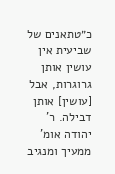כ״טתאנים של שביעית אין עושין אותן גרוגרות, אבל [עושין] אותן דבילה. ר' יהודה אומ' ממעיך ומנגיב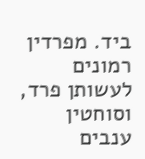ביד. מפרדין רמונים לעשותן פרד, וסוחטין ענבים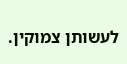לעשותן צמוקין.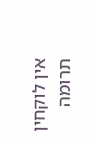אין לוקחין תרומה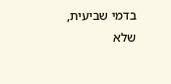בדמי שביעית, שלא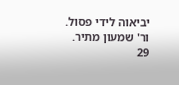יביאוה לידי פסול. ור' שמעון מתיר.
29